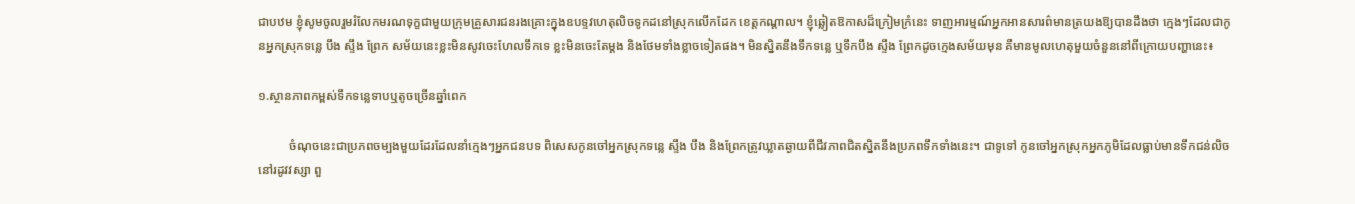ជាបឋម ខ្ញុំសូមចូលរួមរំលែកមរណទុក្ខជាមួយក្រុមគ្រួសារជនរងគ្រោះក្នុងឧបទ្ទវហេតុលិចទូកដនៅស្រុកលើកដែក ខេត្តកណ្ដាល។ ខ្ញុំឆ្លៀតឱកាសដ៏ក្រៀមក្រំនេះ ទាញអារម្មណ៍អ្នកអានសារព៌មានត្រយងឱ្យបានដឹងថា ក្មេងៗដែលជាកូនអ្នកស្រុកទន្លេ បឹង ស្ទឹង ព្រែក សម័យនេះខ្លះមិនសូវចេះហែលទឹកទេ ខ្លះមិនចេះតែម្ដង និងថែមទាំងខ្លាចទៀតផង។ មិនស្និតនឹងទឹកទន្លេ ឬទឹកបឹង ស្ទឹង ព្រែកដូចក្មេងសម័យមុន គឺមានមូលហេតុមួយចំនួននៅពីក្រោយបញ្ហានេះ៖

១.ស្ថានភាពកម្ពស់ទឹកទន្លេទាបឬតូចច្រើនឆ្នាំពេក

          ចំណុចនេះជាប្រភពចម្បងមួយដែរដែលនាំក្មេងៗអ្នកជនបទ ពិសេសកូនចៅអ្នកស្រុកទន្លេ ស្ទឹង បឹង និងព្រែកត្រូវឃ្លាតឆ្ងាយពីជីវភាពជិតស្និតនឹងប្រភពទឹកទាំងនេះ។ ជាទូទៅ កូនចៅអ្នកស្រុកអ្នកភូមិដែលធ្លាប់មានទឹកជន់លិចនៅរដូវវស្សា ពួ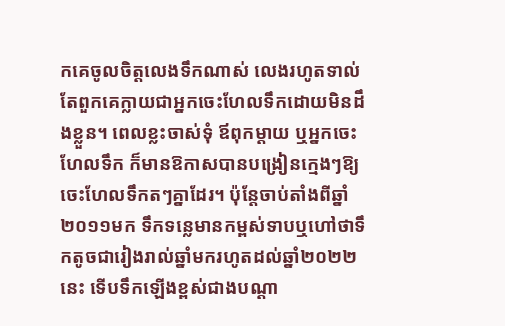កគេចូលចិត្តលេងទឹកណាស់ លេងរហូតទាល់តែពួកគេក្លាយជាអ្នកចេះហែលទឹកដោយមិនដឹងខ្លួន។ ពេលខ្លះចាស់ទុំ ឪពុកម្ដាយ ឬអ្នកចេះហែលទឹក ក៏មានឱកាសបានបង្រៀនក្មេងៗឱ្យចេះហែលទឹកតៗគ្នាដែរ។ ប៉ុន្តែចាប់តាំងពីឆ្នាំ២០១១មក ទឹកទន្លេមានកម្ពស់ទាបឬហៅថាទឹកតូចជារៀងរាល់ឆ្នាំមករហូតដល់ឆ្នាំ២០២២នេះ ទើបទឹកឡើងខ្ពស់ជាងបណ្ដា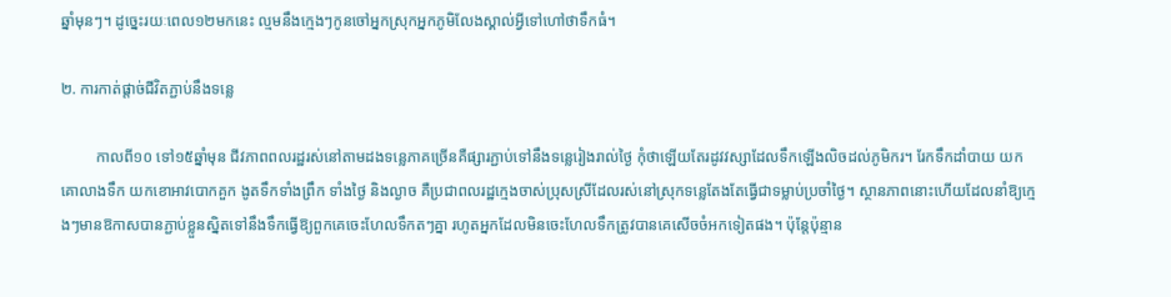ឆ្នាំមុនៗ។ ដូច្នេះរយៈពេល១២មកនេះ ល្មមនឹងក្មេងៗកូនចៅអ្នកស្រុកអ្នកភូមិលែងស្គាល់អ្វីទៅហៅថាទឹកធំ។

២. ការកាត់ផ្ដាច់ជីវិតភ្ជាប់នឹងទន្លេ

         កាលពី១០ ទៅ១៥ឆ្នាំមុន ជីវភាពពលរដ្ឋរស់នៅតាមដងទន្លេភាគច្រើនគឺផ្សារភ្ជាប់ទៅនឹងទន្លេរៀងរាល់ថ្ងៃ កុំថាឡើយតែរដូវវស្សាដែលទឹកឡើងលិចដល់ភូមិករ។ រែកទឹកដាំបាយ យកគោលាងទឹក យកខោអាវបោកគួក ងូតទឹកទាំងព្រឹក ទាំងថ្ងៃ និងល្ងាច គឺប្រជាពលរដ្ឋក្មេងចាស់ប្រុសស្រីដែលរស់នៅស្រុកទន្លេតែងតែធ្វើជាទម្លាប់ប្រចាំថ្ងៃ។ ស្ថានភាពនោះហើយដែលនាំឱ្យក្មេងៗមានឱកាសបានភ្ជាប់ខ្លួនស្និតទៅនឹងទឹកធ្វើឱ្យពួកគេចេះហែលទឹកតៗគ្នា រហូតអ្នកដែលមិនចេះហែលទឹកត្រូវបានគេសើចចំអកទៀតផង។ ប៉ុន្តែប៉ុន្មាន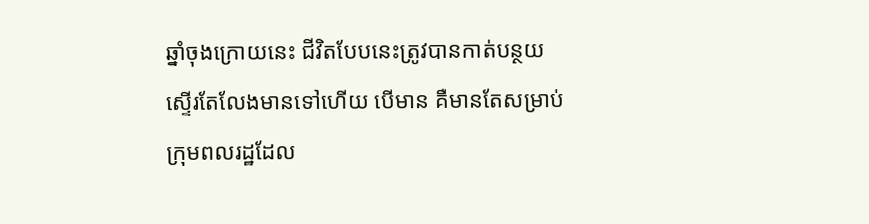ឆ្នាំចុងក្រោយនេះ ជីវិតបែបនេះត្រូវបានកាត់បន្ថយស្ទើរតែលែងមានទៅហើយ បើមាន គឺមានតែសម្រាប់ក្រុមពលរដ្ឋដែល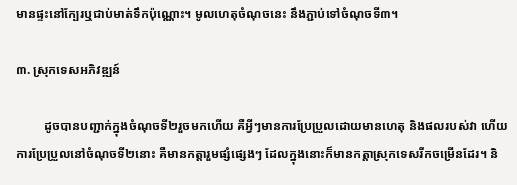មានផ្ទះនៅក្បែរឬជាប់មាត់ទឹកប៉ុណ្ណោះ។ មូលហេតុចំណុចនេះ នឹងភ្ជាប់ទៅចំណុចទី៣។

៣. ស្រុកទេសអភិវឌ្ឍន៍

         ដូចបានបញ្ជាក់ក្នុងចំណុចទី២រួចមកហើយ គឺអ្វីៗមានការប្រែប្រួលដោយមានហេតុ និងផលរបស់វា ហើយការប្រែប្រួលនៅចំណុចទី២នោះ គឺមានកត្តារួមផ្សំផ្សេងៗ ដែលក្នុងនោះក៏មានកត្តាស្រុកទេសរីកចម្រើនដែរ។ និ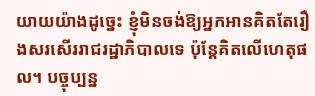យាយយ៉ាងដូច្នេះ ខ្ញុំមិនចង់ឱ្យអ្នកអានគិតតែរឿងសរសើររាជរដ្ឋាភិបាលទេ ប៉ុន្តែគិតលើហេតុផល។ បច្ចុប្បន្ន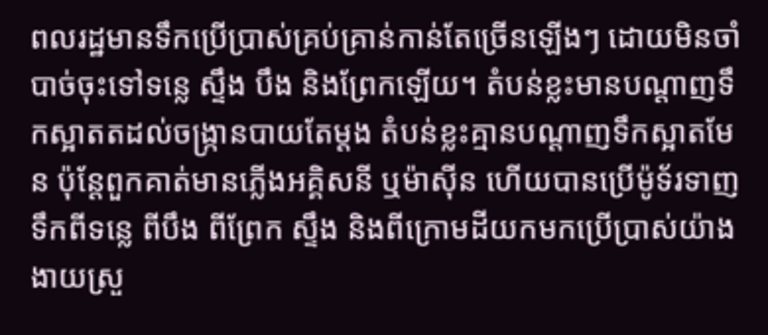ពលរដ្ឋមានទឹកប្រើប្រាស់គ្រប់គ្រាន់កាន់តែច្រើនឡើងៗ ដោយមិនចាំបាច់ចុះទៅទន្លេ ស្ទឹង បឹង និងព្រែកឡើយ។ តំបន់ខ្លះមានបណ្ដាញទឹកស្អាតតដល់ចង្ក្រានបាយតែម្ដង តំបន់ខ្លះគ្មានបណ្ដាញទឹកស្អាតមែន ប៉ុន្តែពួកគាត់មានភ្លើងអគ្គិសនី ឬម៉ាស៊ីន ហើយបានប្រើម៉ូទ័រទាញទឹកពីទន្លេ ពីបឹង ពីព្រែក ស្ទឹង និងពីក្រោមដីយកមកប្រើប្រាស់យ៉ាងងាយស្រួ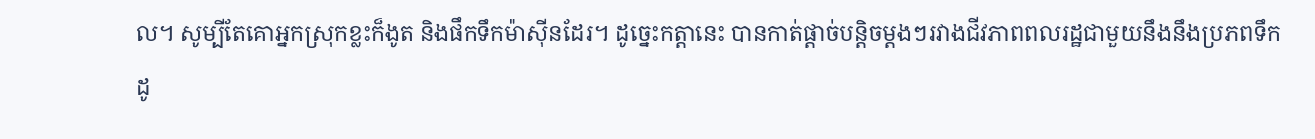ល។ សូម្បីតែគោអ្នកស្រុកខ្លះក៏ងូត និងផឹកទឹកម៉ាស៊ីនដែរ។ ដូច្នេះកត្តានេះ បានកាត់ផ្ដាច់បន្តិចម្ដងៗរវាងជីវភាពពលរដ្ឋជាមួយនឹងនឹងប្រភពទឹកដូ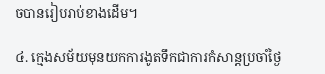ចបានរៀបរាប់ខាងដើម។

៤. ក្មេងសម័យមុនយកការងូតទឹកជាការកំសាន្តប្រចាំថ្ងៃ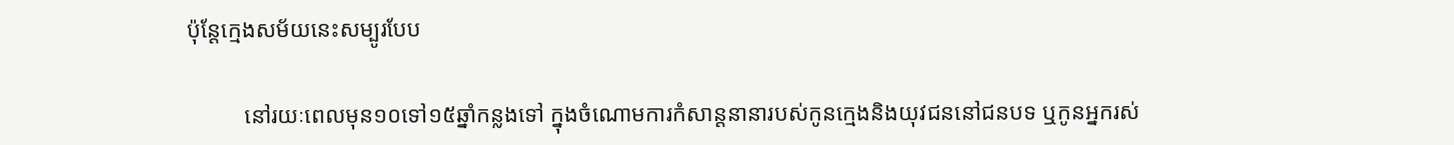ប៉ុន្តែក្មេងសម័យនេះសម្បូរបែប

          នៅរយៈពេលមុន១០ទៅ១៥ឆ្នាំកន្លងទៅ ក្នុងចំណោមការកំសាន្តនានារបស់កូនក្មេងនិងយុវជននៅជនបទ ឬកូនអ្នករស់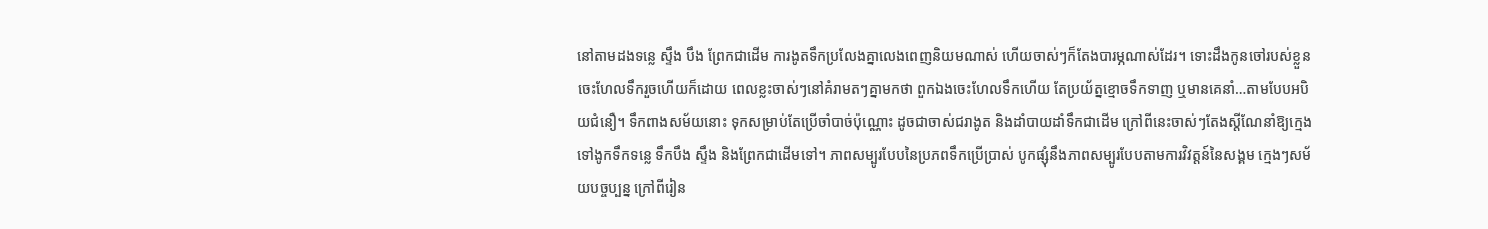នៅតាមដងទន្លេ ស្ទឹង បឹង ព្រែកជាដើម ការងូតទឹកប្រលែងគ្នាលេងពេញនិយមណាស់ ហើយចាស់ៗក៏តែងបារម្ភណាស់ដែរ។ ទោះដឹងកូនចៅរបស់ខ្លួនចេះហែលទឹករួចហើយក៏ដោយ ពេលខ្លះចាស់ៗនៅគំរាមតៗគ្នាមកថា ពួកឯងចេះហែលទឹកហើយ តែប្រយ័ត្នខ្មោចទឹកទាញ ឬមានគេនាំ…តាមបែបអបិយជំនឿ។ ទឹកពាងសម័យនោះ ទុកសម្រាប់តែប្រើចាំបាច់ប៉ុណ្ណោះ ដូចជាចាស់ជរាងូត និងដាំបាយដាំទឹកជាដើម ក្រៅពីនេះចាស់ៗតែងស្ដីណែនាំឱ្យក្មេងទៅងូកទឹកទន្លេ ទឹកបឹង ស្ទឹង និងព្រែកជាដើមទៅ។ ភាពសម្បូរបែបនៃប្រភពទឹកប្រើប្រាស់ បូកផ្សុំនឹងភាពសម្បូរបែបតាមការវិវត្តន៍នៃសង្គម ក្មេងៗសម័យបច្ចប្បន្ន ក្រៅពីរៀន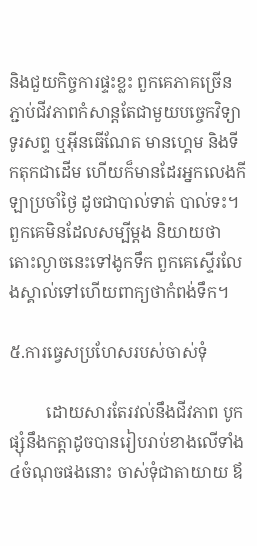និងជួយកិច្ចការផ្ទះខ្លះ ពួកគេភាគច្រើនភ្ជាប់ជីវភាពកំសាន្តតែជាមួយបច្ចេកវិទ្យាទូរសព្ទ ឬអ៊ីនធើណែត មានហ្គេម និងទីកតុកជាដើម ហើយក៏មានដែរអ្នកលេងកីឡាប្រចាំថ្ងៃ ដូចជាបាល់ទាត់ បាល់ទះ។ ពួកគេមិនដែលសម្បីម្ដង និយាយថាតោះល្ងាចនេះទៅងូកទឹក ពួកគេស្ទើរលែងស្គាល់ទៅហើយពាក្យថាកំពង់ទឹក។

៥.ការធ្វេសប្រហែសរបស់ចាស់ទុំ

         ដោយសារតែរវល់នឹងជីវភាព បូកផ្សុំនឹងកត្តាដូចបានរៀបរាប់ខាងលើទាំង៤ចំណុចផងនោះ ចាស់ទុំជាតាយាយ ឪ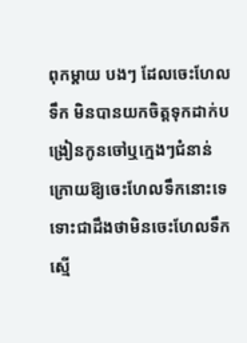ពុកម្ដាយ បងៗ ដែលចេះហែលទឹក មិនបានយកចិត្តទុកដាក់បង្រៀនកូនចៅឬក្មេងៗជំនាន់ក្រោយឱ្យចេះហែលទឹកនោះទេ ទោះជាដឹងថាមិនចេះហែលទឹក ស្មើ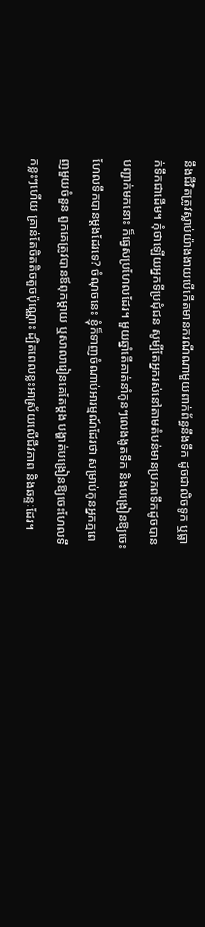នឹងជីវិតត្រូវស្លាប់យ៉ាងងាយបើកើតមានករណីណាមួយពាក់ព័ន្ធនឹងទឹក ដូចជាលិចទូក ឬធ្លាក់ទឹកជាដើម។ កុំថាឡើយអ្នកទីប្រជុំជន សូម្បីតែអ្នករស់នៅតាមតំបន់មានប្រភពទឹកដូចបានបញ្ជាក់មកនោះ ក៏ធ្វេសប្រហែលដែរ។ មួយឆ្នាំតើគាត់នាំកូនៗលេងងូតទឹក និងបង្រៀនឱ្យចេះហែលទឹកបានម្ដងដែរទេ? ចំណុចនេះ ខ្ញុំក៏ទាញចំណាប់អារម្មណ៍ដែរថា សម្រាប់កូនអ្នកភ្មពេញមួយចំនួន ពួកគេត្រូវបានឪពុកម្ដាយ ឬសាលារៀនគេតែម្ដង បង្ហាត់បង្រៀនឱ្យចេះហែលទឹកខ្លះៗហើយ គ្រាន់តែចិតតិចតួចប៉ុណ្ណោះ ដ្បិតពេលខ្លះអាស្រ័យលើជីវភាព និងឆន្ទៈដែរ។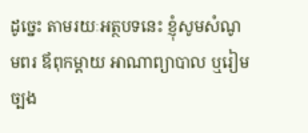ដូច្នេះ តាមរយៈអត្ថបទនេះ ខ្ញុំសូមសំណូមពរ ឪពុកម្ដាយ អាណាព្យាបាល ឬរៀមច្បង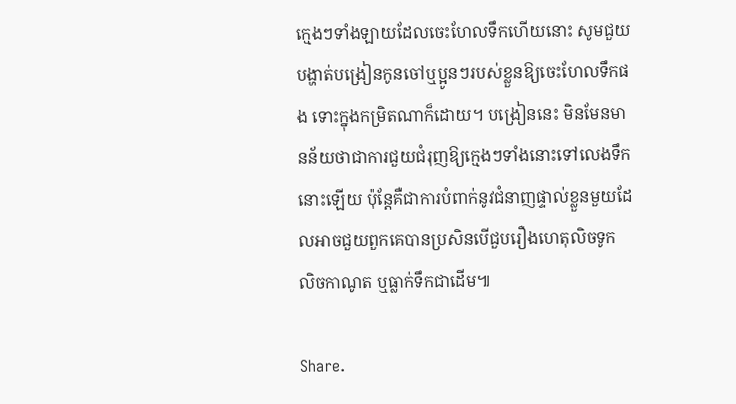ក្មេងៗទាំងឡាយដែលចេះហែលទឹកហើយនោះ សូមជួយបង្ហាត់បង្រៀនកូនចៅឬប្អូនៗរបស់ខ្លួនឱ្យចេះហែលទឹកផង ទោះក្នុងកម្រិតណាក៏ដោយ។ បង្រៀននេះ មិនមែនមានន័យថាជាការជួយជំរុញឱ្យក្មេងៗទាំងនោះទៅលេងទឹកនោះឡើយ ប៉ុន្តែគឺជាការបំពាក់នូវជំនាញផ្ទាល់ខ្លួនមួយដែលអាចជួយពួកគេបានប្រសិនបើជួបរឿងហេតុលិចទូក លិចកាណូត ឬធ្លាក់ទឹកជាដើម៕

Share.